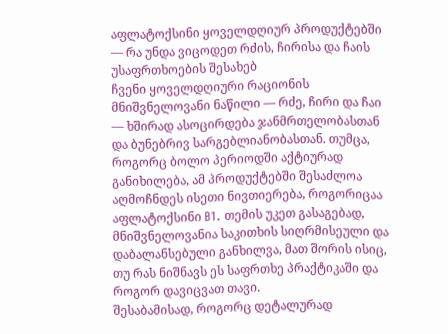აფლატოქსინი ყოველდღიურ პროდუქტებში — რა უნდა ვიცოდეთ რძის, ჩირისა და ჩაის უსაფრთხოების შესახებ
ჩვენი ყოველდღიური რაციონის მნიშვნელოვანი ნაწილი — რძე, ჩირი და ჩაი — ხშირად ასოცირდება ჯანმრთელობასთან და ბუნებრივ სარგებლიანობასთან. თუმცა, როგორც ბოლო პერიოდში აქტიურად განიხილება, ამ პროდუქტებში შესაძლოა აღმოჩნდეს ისეთი ნივთიერება, როგორიცაა აფლატოქსინი B1. თემის უკეთ გასაგებად, მნიშვნელოვანია საკითხის სიღრმისეული და დაბალანსებული განხილვა, მათ შორის ისიც, თუ რას ნიშნავს ეს საფრთხე პრაქტიკაში და როგორ დავიცვათ თავი.
შესაბამისად, როგორც დეტალურად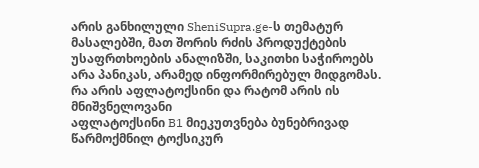არის განხილული SheniSupra.ge-ს თემატურ მასალებში, მათ შორის რძის პროდუქტების უსაფრთხოების ანალიზში, საკითხი საჭიროებს არა პანიკას, არამედ ინფორმირებულ მიდგომას.
რა არის აფლატოქსინი და რატომ არის ის მნიშვნელოვანი
აფლატოქსინი B1 მიეკუთვნება ბუნებრივად წარმოქმნილ ტოქსიკურ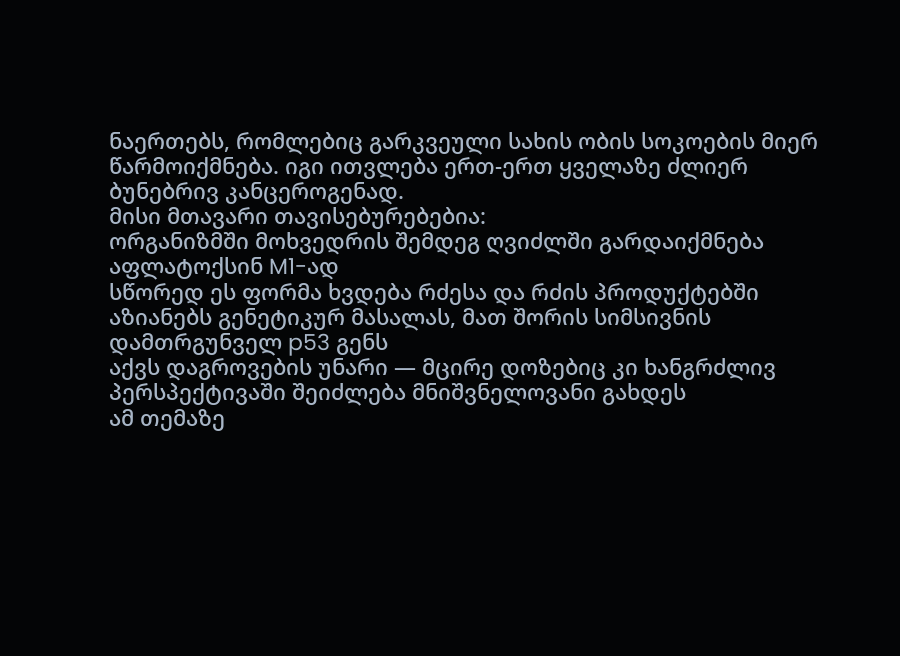ნაერთებს, რომლებიც გარკვეული სახის ობის სოკოების მიერ წარმოიქმნება. იგი ითვლება ერთ-ერთ ყველაზე ძლიერ ბუნებრივ კანცეროგენად.
მისი მთავარი თავისებურებებია:
ორგანიზმში მოხვედრის შემდეგ ღვიძლში გარდაიქმნება აფლატოქსინ M1-ად
სწორედ ეს ფორმა ხვდება რძესა და რძის პროდუქტებში
აზიანებს გენეტიკურ მასალას, მათ შორის სიმსივნის დამთრგუნველ p53 გენს
აქვს დაგროვების უნარი — მცირე დოზებიც კი ხანგრძლივ პერსპექტივაში შეიძლება მნიშვნელოვანი გახდეს
ამ თემაზე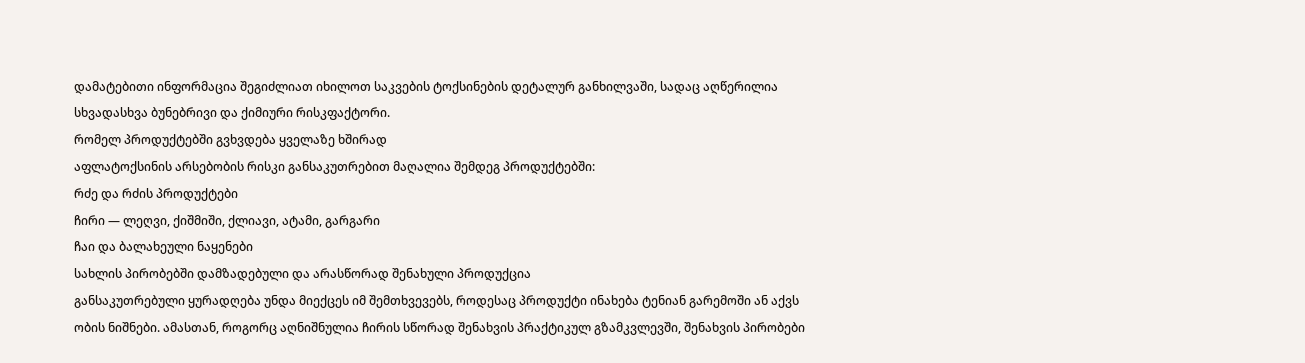დამატებითი ინფორმაცია შეგიძლიათ იხილოთ საკვების ტოქსინების დეტალურ განხილვაში, სადაც აღწერილია სხვადასხვა ბუნებრივი და ქიმიური რისკფაქტორი.
რომელ პროდუქტებში გვხვდება ყველაზე ხშირად
აფლატოქსინის არსებობის რისკი განსაკუთრებით მაღალია შემდეგ პროდუქტებში:
რძე და რძის პროდუქტები
ჩირი — ლეღვი, ქიშმიში, ქლიავი, ატამი, გარგარი
ჩაი და ბალახეული ნაყენები
სახლის პირობებში დამზადებული და არასწორად შენახული პროდუქცია
განსაკუთრებული ყურადღება უნდა მიექცეს იმ შემთხვევებს, როდესაც პროდუქტი ინახება ტენიან გარემოში ან აქვს ობის ნიშნები. ამასთან, როგორც აღნიშნულია ჩირის სწორად შენახვის პრაქტიკულ გზამკვლევში, შენახვის პირობები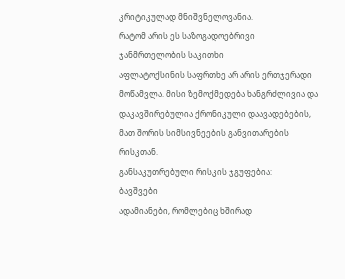კრიტიკულად მნიშვნელოვანია.
რატომ არის ეს საზოგადოებრივი ჯანმრთელობის საკითხი
აფლატოქსინის საფრთხე არ არის ერთჯერადი მოწამვლა. მისი ზემოქმედება ხანგრძლივია და დაკავშირებულია ქრონიკული დაავადებების, მათ შორის სიმსივნეების განვითარების რისკთან.
განსაკუთრებული რისკის ჯგუფებია:
ბავშვები
ადამიანები, რომლებიც ხშირად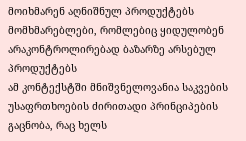მოიხმარენ აღნიშნულ პროდუქტებს
მომხმარებლები, რომლებიც ყიდულობენ არაკონტროლირებად ბაზარზე არსებულ პროდუქტებს
ამ კონტექსტში მნიშვნელოვანია საკვების უსაფრთხოების ძირითადი პრინციპების გაცნობა, რაც ხელს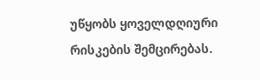უწყობს ყოველდღიური რისკების შემცირებას.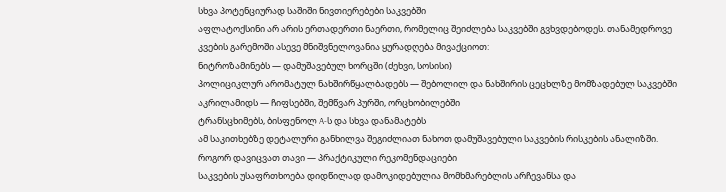სხვა პოტენციურად საშიში ნივთიერებები საკვებში
აფლატოქსინი არ არის ერთადერთი ნაერთი, რომელიც შეიძლება საკვებში გვხვდებოდეს. თანამედროვე კვების გარემოში ასევე მნიშვნელოვანია ყურადღება მივაქციოთ:
ნიტროზამინებს — დამუშავებულ ხორცში (ძეხვი, სოსისი)
პოლიციკლურ არომატულ ნახშირწყალბადებს — შებოლილ და ნახშირის ცეცხლზე მომზადებულ საკვებში
აკრილამიდს — ჩიფსებში, შემწვარ პურში, ორცხობილებში
ტრანსცხიმებს, ბისფენოლ A-ს და სხვა დანამატებს
ამ საკითხებზე დეტალური განხილვა შეგიძლიათ ნახოთ დამუშავებული საკვების რისკების ანალიზში.
როგორ დავიცვათ თავი — პრაქტიკული რეკომენდაციები
საკვების უსაფრთხოება დიდწილად დამოკიდებულია მომხმარებლის არჩევანსა და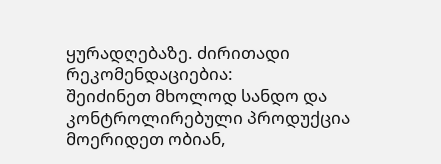ყურადღებაზე. ძირითადი რეკომენდაციებია:
შეიძინეთ მხოლოდ სანდო და კონტროლირებული პროდუქცია
მოერიდეთ ობიან,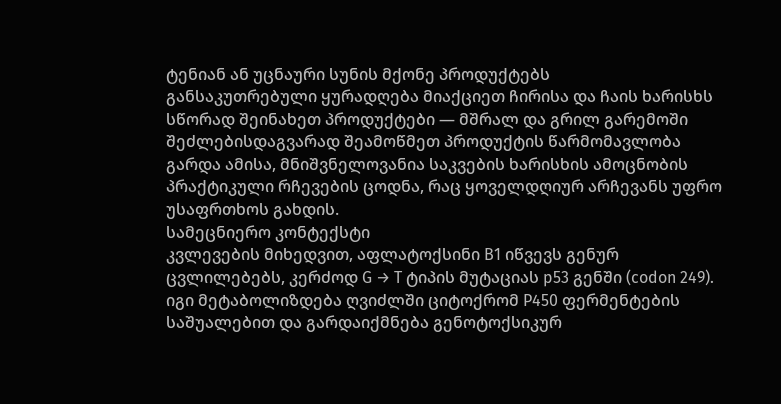ტენიან ან უცნაური სუნის მქონე პროდუქტებს
განსაკუთრებული ყურადღება მიაქციეთ ჩირისა და ჩაის ხარისხს
სწორად შეინახეთ პროდუქტები — მშრალ და გრილ გარემოში
შეძლებისდაგვარად შეამოწმეთ პროდუქტის წარმომავლობა
გარდა ამისა, მნიშვნელოვანია საკვების ხარისხის ამოცნობის პრაქტიკული რჩევების ცოდნა, რაც ყოველდღიურ არჩევანს უფრო უსაფრთხოს გახდის.
სამეცნიერო კონტექსტი
კვლევების მიხედვით, აფლატოქსინი B1 იწვევს გენურ ცვლილებებს, კერძოდ G → T ტიპის მუტაციას p53 გენში (codon 249).
იგი მეტაბოლიზდება ღვიძლში ციტოქრომ P450 ფერმენტების საშუალებით და გარდაიქმნება გენოტოქსიკურ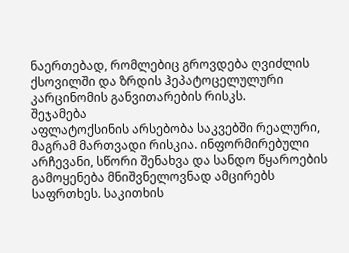ნაერთებად, რომლებიც გროვდება ღვიძლის ქსოვილში და ზრდის ჰეპატოცელულური კარცინომის განვითარების რისკს.
შეჯამება
აფლატოქსინის არსებობა საკვებში რეალური, მაგრამ მართვადი რისკია. ინფორმირებული არჩევანი, სწორი შენახვა და სანდო წყაროების გამოყენება მნიშვნელოვნად ამცირებს საფრთხეს. საკითხის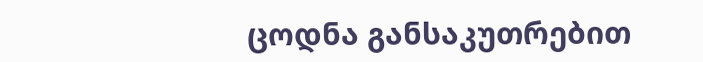ცოდნა განსაკუთრებით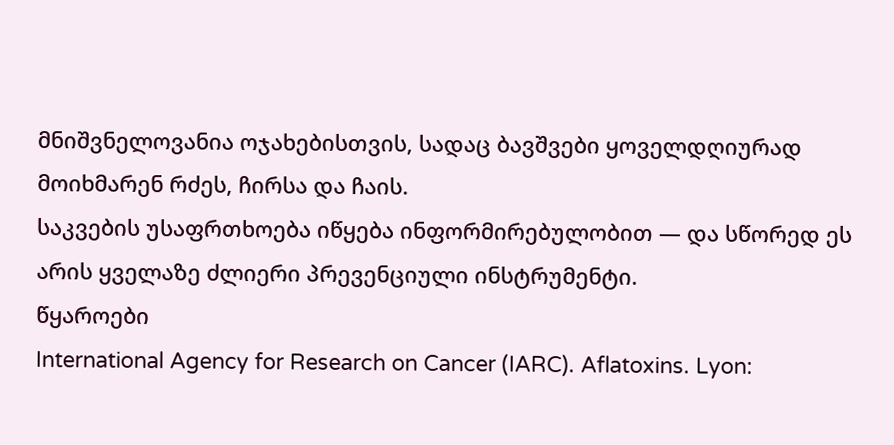მნიშვნელოვანია ოჯახებისთვის, სადაც ბავშვები ყოველდღიურად მოიხმარენ რძეს, ჩირსა და ჩაის.
საკვების უსაფრთხოება იწყება ინფორმირებულობით — და სწორედ ეს არის ყველაზე ძლიერი პრევენციული ინსტრუმენტი.
წყაროები
International Agency for Research on Cancer (IARC). Aflatoxins. Lyon: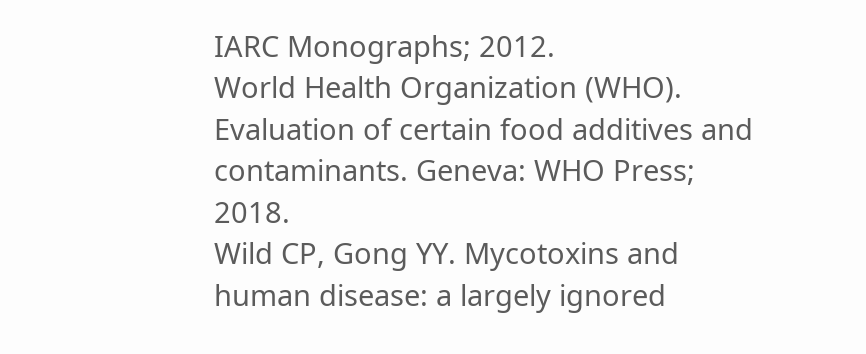IARC Monographs; 2012.
World Health Organization (WHO). Evaluation of certain food additives and contaminants. Geneva: WHO Press; 2018.
Wild CP, Gong YY. Mycotoxins and human disease: a largely ignored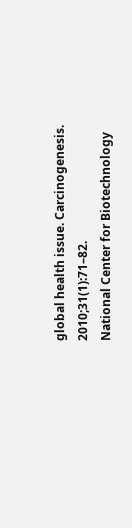global health issue. Carcinogenesis. 2010;31(1):71–82.
National Center for Biotechnology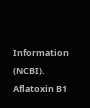Information (NCBI). Aflatoxin B1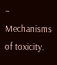– Mechanisms of toxicity.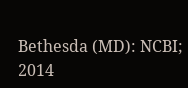Bethesda (MD): NCBI; 2014